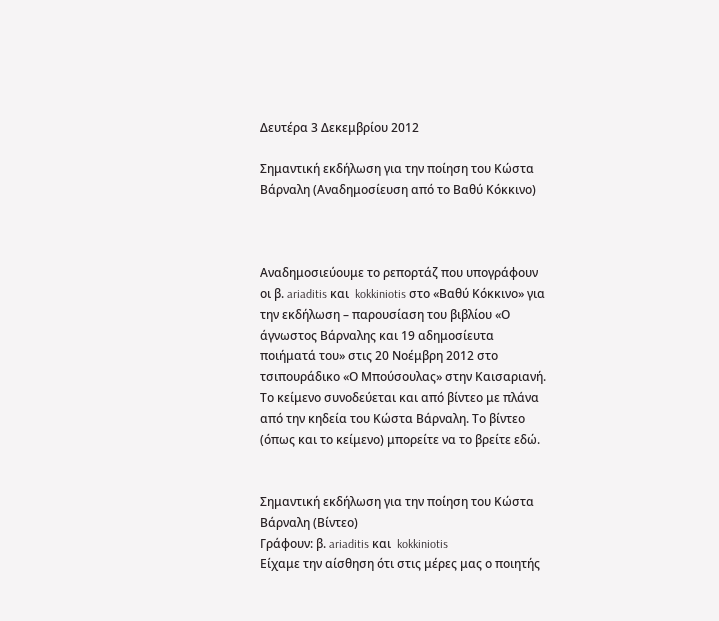Δευτέρα 3 Δεκεμβρίου 2012

Σημαντική εκδήλωση για την ποίηση του Κώστα Βάρναλη (Αναδημοσίευση από το Βαθύ Κόκκινο)



Αναδημοσιεύουμε το ρεπορτάζ που υπογράφουν οι β. ariaditis και  kokkiniotis στο «Βαθύ Κόκκινο» για την εκδήλωση – παρουσίαση του βιβλίου «Ο άγνωστος Βάρναλης και 19 αδημοσίευτα ποιήματά του» στις 20 Νοέμβρη 2012 στο τσιπουράδικο «Ο Μπούσουλας» στην Καισαριανή. Το κείμενο συνοδεύεται και από βίντεο με πλάνα από την κηδεία του Κώστα Βάρναλη. Το βίντεο (όπως και το κείμενο) μπορείτε να το βρείτε εδώ.


Σημαντική εκδήλωση για την ποίηση του Κώστα Βάρναλη (Βίντεο)
Γράφουν: β. ariaditis και  kokkiniotis
Είχαμε την αίσθηση ότι στις μέρες μας ο ποιητής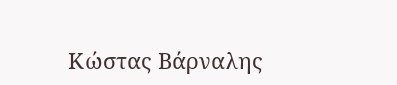Κώστας Βάρναλης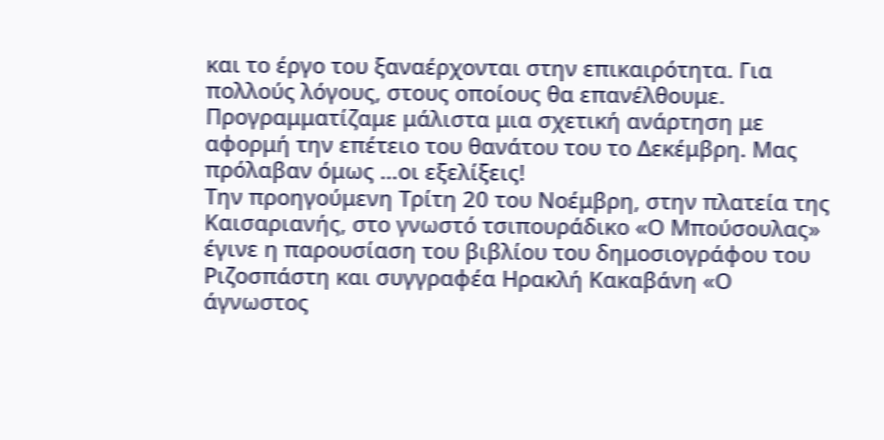και το έργο του ξαναέρχονται στην επικαιρότητα. Για πολλούς λόγους, στους οποίους θα επανέλθουμε. Προγραμματίζαμε μάλιστα μια σχετική ανάρτηση με αφορμή την επέτειο του θανάτου του το Δεκέμβρη. Μας πρόλαβαν όμως …οι εξελίξεις!
Την προηγούμενη Τρίτη 20 του Νοέμβρη, στην πλατεία της Καισαριανής, στο γνωστό τσιπουράδικο «Ο Μπούσουλας» έγινε η παρουσίαση του βιβλίου του δημοσιογράφου του Ριζοσπάστη και συγγραφέα Ηρακλή Κακαβάνη «Ο άγνωστος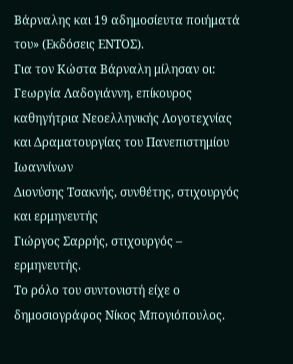Βάρναλης και 19 αδημοσίευτα ποιήματά του» (Εκδόσεις ΕΝΤΟΣ).
Για τον Κώστα Βάρναλη μίλησαν οι:
Γεωργία Λαδογιάννη, επίκουρος καθηγήτρια Νεοελληνικής Λογοτεχνίας και Δραματουργίας του Πανεπιστημίου Ιωαννίνων
Διονύσης Τσακνής, συνθέτης, στιχουργός και ερμηνευτής
Γιώργος Σαρρής, στιχουργός – ερμηνευτής.
Το ρόλο του συντονιστή είχε ο δημοσιογράφος Νίκος Μπογιόπουλος.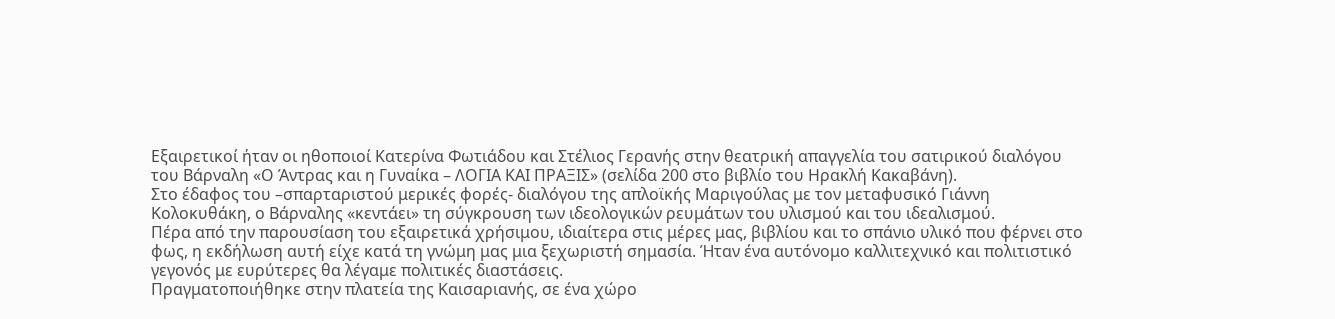Εξαιρετικοί ήταν οι ηθοποιοί Κατερίνα Φωτιάδου και Στέλιος Γερανής στην θεατρική απαγγελία του σατιρικού διαλόγου του Βάρναλη «Ο Άντρας και η Γυναίκα – ΛΟΓΙΑ ΚΑΙ ΠΡΑΞΙΣ» (σελίδα 200 στο βιβλίο του Ηρακλή Κακαβάνη).
Στο έδαφος του –σπαρταριστού μερικές φορές- διαλόγου της απλοϊκής Μαριγούλας με τον μεταφυσικό Γιάννη Κολοκυθάκη, ο Βάρναλης «κεντάει» τη σύγκρουση των ιδεολογικών ρευμάτων του υλισμού και του ιδεαλισμού.
Πέρα από την παρουσίαση του εξαιρετικά χρήσιμου, ιδιαίτερα στις μέρες μας, βιβλίου και το σπάνιο υλικό που φέρνει στο φως, η εκδήλωση αυτή είχε κατά τη γνώμη μας μια ξεχωριστή σημασία. Ήταν ένα αυτόνομο καλλιτεχνικό και πολιτιστικό γεγονός με ευρύτερες θα λέγαμε πολιτικές διαστάσεις.
Πραγματοποιήθηκε στην πλατεία της Καισαριανής, σε ένα χώρο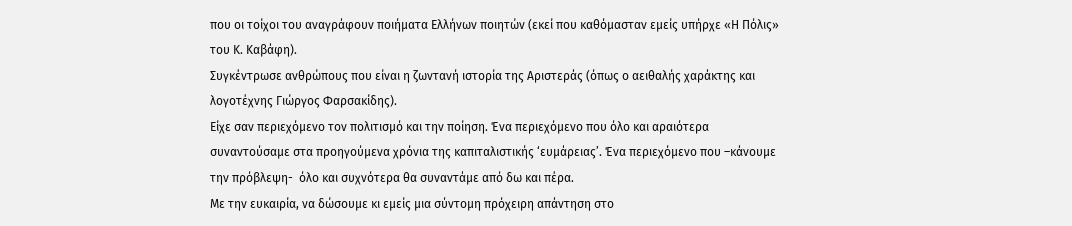που οι τοίχοι του αναγράφουν ποιήματα Ελλήνων ποιητών (εκεί που καθόμασταν εμείς υπήρχε «Η Πόλις» του Κ. Καβάφη).
Συγκέντρωσε ανθρώπους που είναι η ζωντανή ιστορία της Αριστεράς (όπως ο αειθαλής χαράκτης και λογοτέχνης Γιώργος Φαρσακίδης).
Είχε σαν περιεχόμενο τον πολιτισμό και την ποίηση. Ένα περιεχόμενο που όλο και αραιότερα συναντούσαμε στα προηγούμενα χρόνια της καπιταλιστικής ‘ευμάρειας’. Ένα περιεχόμενο που –κάνουμε την πρόβλεψη-  όλο και συχνότερα θα συναντάμε από δω και πέρα.
Με την ευκαιρία, να δώσουμε κι εμείς μια σύντομη πρόχειρη απάντηση στο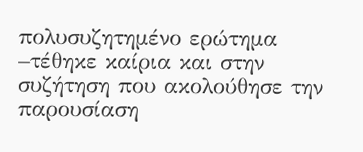πολυσυζητημένο ερώτημα –τέθηκε καίρια και στην συζήτηση που ακολούθησε την παρουσίαση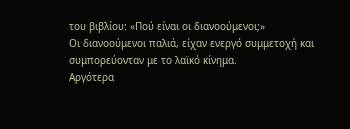του βιβλίου: «Πού είναι οι διανοούμενοι;»
Οι διανοούμενοι παλιά, είχαν ενεργό συμμετοχή και συμπορεύονταν με το λαϊκό κίνημα.
Αργότερα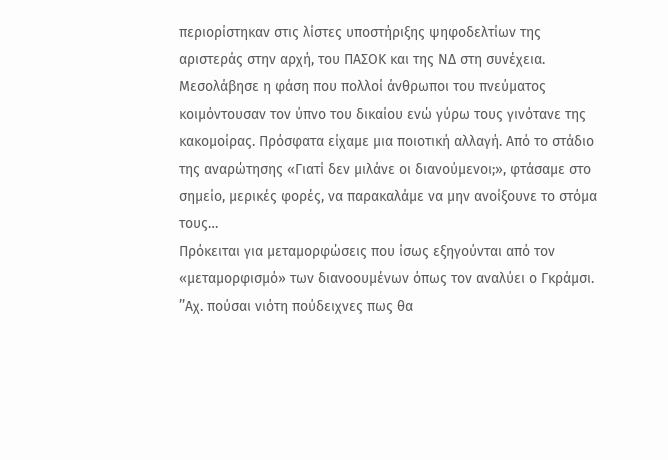περιορίστηκαν στις λίστες υποστήριξης ψηφοδελτίων της αριστεράς στην αρχή, του ΠΑΣΟΚ και της ΝΔ στη συνέχεια.
Μεσολάβησε η φάση που πολλοί άνθρωποι του πνεύματος κοιμόντουσαν τον ύπνο του δικαίου ενώ γύρω τους γινότανε της κακομοίρας. Πρόσφατα είχαμε μια ποιοτική αλλαγή. Από το στάδιο της αναρώτησης «Γιατί δεν μιλάνε οι διανούμενοι;», φτάσαμε στο σημείο, μερικές φορές, να παρακαλάμε να μην ανοίξουνε το στόμα τους…
Πρόκειται για μεταμορφώσεις που ίσως εξηγούνται από τον «μεταμορφισμό» των διανοουμένων όπως τον αναλύει ο Γκράμσι.
’’Αχ. πούσαι νιότη πούδειχνες πως θα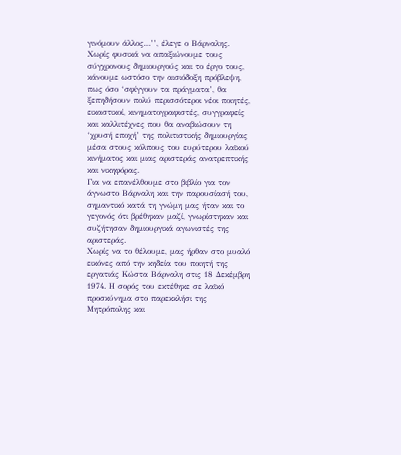γινόμουν άλλος…’’, έλεγε ο Βάρναλης.
Χωρίς φυσικά να απαξιώνουμε τους σύγχρονους δημιουργούς και το έργο τους, κάνουμε ωστόσο την αισιόδοξη πρόβλεψη, πως όσο ‘σφίγγουν τα πράγματα’, θα ξεπηδήσουν πολύ περισσότεροι νέοι ποιητές, εικαστικοί, κινηματογραφιστές, συγγραφείς και καλλιτέχνες που θα αναβιώσουν τη ‘χρυσή εποχή’ της πολιτιστικής δημιουργίας μέσα στους κόλπους του ευρύτερου λαϊκού κινήματος και μιας αριστεράς ανατρεπτικής και νικηφόρας.
Για να επανέλθουμε στο βιβλίο για τον άγνωστο Βάρναλη και την παρουσίασή του, σημαντικό κατά τη γνώμη μας ήταν και το γεγονός ότι βρέθηκαν μαζί, γνωρίστηκαν και συζήτησαν δημιουργικά αγωνιστές της αριστεράς.
Χωρίς να το θέλουμε, μας ήρθαν στο μυαλό εικόνες από την κηδεία του ποιητή της εργατιάς Κώστα Βάρναλη στις 18 Δεκέμβρη 1974. Η σορός του εκτέθηκε σε λαϊκό προσκύνημα στο παρεκκλήσι της Μητρόπολης και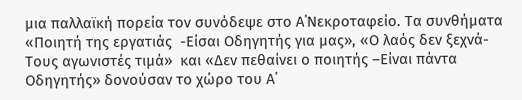μια παλλαϊκή πορεία τον συνόδεψε στο Α΄Νεκροταφείο. Τα συνθήματα «Ποιητή της εργατιάς  -Είσαι Οδηγητής για μας», «Ο λαός δεν ξεχνά-Τους αγωνιστές τιμά»  και «Δεν πεθαίνει ο ποιητής –Είναι πάντα Οδηγητής» δονούσαν το χώρο του Α΄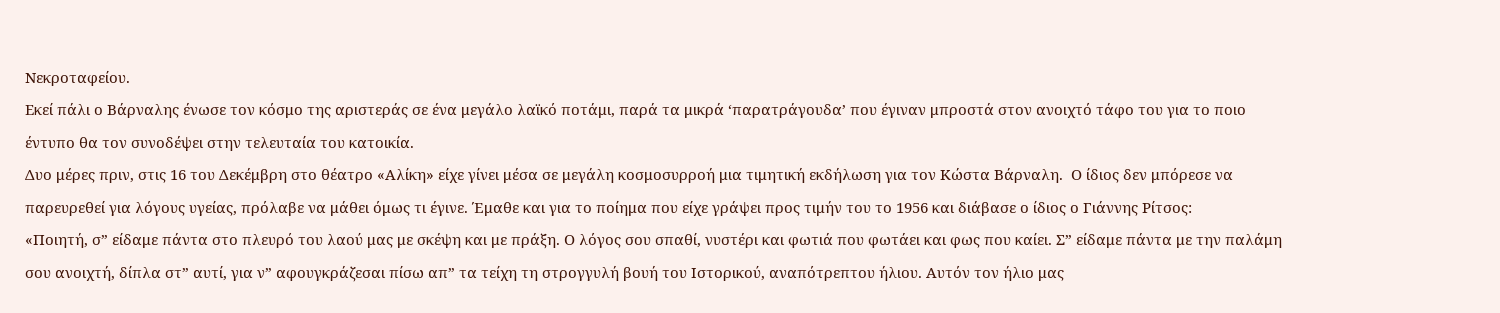Νεκροταφείου.
Εκεί πάλι ο Βάρναλης ένωσε τον κόσμο της αριστεράς σε ένα μεγάλο λαϊκό ποτάμι, παρά τα μικρά ‘παρατράγουδα’ που έγιναν μπροστά στον ανοιχτό τάφο του για το ποιο έντυπο θα τον συνοδέψει στην τελευταία του κατοικία.
Δυο μέρες πριν, στις 16 του Δεκέμβρη στο θέατρο «Αλίκη» είχε γίνει μέσα σε μεγάλη κοσμοσυρροή μια τιμητική εκδήλωση για τον Κώστα Βάρναλη.  Ο ίδιος δεν μπόρεσε να παρευρεθεί για λόγους υγείας, πρόλαβε να μάθει όμως τι έγινε. Έμαθε και για το ποίημα που είχε γράψει προς τιμήν του το 1956 και διάβασε ο ίδιος ο Γιάννης Ρίτσος:
«Ποιητή, σ” είδαμε πάντα στο πλευρό του λαού μας με σκέψη και με πράξη. Ο λόγος σου σπαθί, νυστέρι και φωτιά που φωτάει και φως που καίει. Σ” είδαμε πάντα με την παλάμη σου ανοιχτή, δίπλα στ” αυτί, για ν” αφουγκράζεσαι πίσω απ” τα τείχη τη στρογγυλή βουή του Ιστορικού, αναπότρεπτου ήλιου. Αυτόν τον ήλιο μας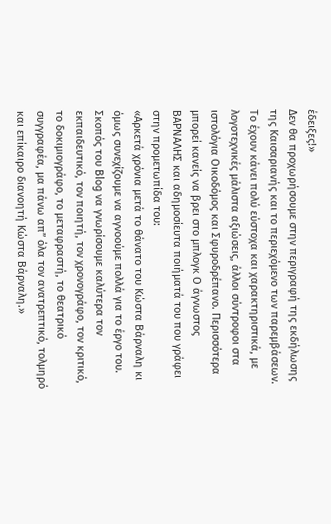έδειξες!»
Δεν θα προχωρήσουμε στην περιγραφή της εκδήλωσης της Καισαριανής και το περιεχόμενο των παρεμβάσεων. Το έχουν κάνει πολύ εύστοχα και χαρακτηριστικά, με λογοτεχνικές μάλιστα αξιώσεις, άλλοι σύντροφοι στα ιστολόγια Οικοδόμος και Σφυροδρέπανο. Περισσότερα μπορεί κανείς να βρει στο μπλογκ Ο άγνωστος ΒΑΡΝΑΛΗΣ και αδημοσίευτα ποιήματά του που γράφει στην προμετωπίδα του:
«Αρκετά χρόνια μετά το θάνατο του Κώστα Βάρναλη κι όμως συνεχίζουμε να αγνοούμε πολλά για το έργο του. Σκοπός του Blog να γνωρίσουμε καλύτερα τον εκπαιδευτικό, τον ποιητή, τον χρονογράφο, τον κριτικό, το δοκιμιογράφο, το μεταφραστή, το θεατρικό συγγραφέα, μα πάνω απ” όλα τον ανατρεπτικό, τολμηρό και επίκαιρο διανοητή Κώστα Βάρναλη.»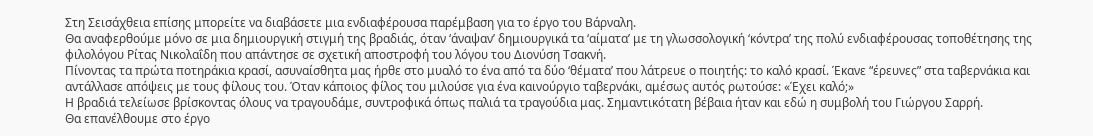Στη Σεισάχθεια επίσης μπορείτε να διαβάσετε μια ενδιαφέρουσα παρέμβαση για το έργο του Βάρναλη.
Θα αναφερθούμε μόνο σε μια δημιουργική στιγμή της βραδιάς, όταν ‘άναψαν’ δημιουργικά τα ‘αίματα’ με τη γλωσσολογική ‘κόντρα’ της πολύ ενδιαφέρουσας τοποθέτησης της φιλολόγου Ρίτας Νικολαΐδη που απάντησε σε σχετική αποστροφή του λόγου του Διονύση Τσακνή.
Πίνοντας τα πρώτα ποτηράκια κρασί, ασυναίσθητα μας ήρθε στο μυαλό το ένα από τα δύο ‘θέματα’ που λάτρευε ο ποιητής: το καλό κρασί. Έκανε “έρευνες” στα ταβερνάκια και αντάλλασε απόψεις με τους φίλους του. Όταν κάποιος φίλος του μιλούσε για ένα καινούργιο ταβερνάκι, αμέσως αυτός ρωτούσε: «Έχει καλό;»
Η βραδιά τελείωσε βρίσκοντας όλους να τραγουδάμε, συντροφικά όπως παλιά τα τραγούδια μας. Σημαντικότατη βέβαια ήταν και εδώ η συμβολή του Γιώργου Σαρρή.
Θα επανέλθουμε στο έργο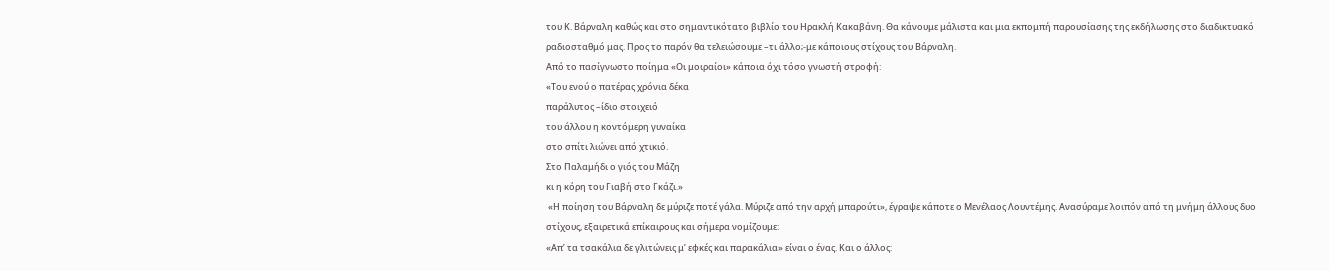του Κ. Βάρναλη καθώς και στο σημαντικότατο βιβλίο του Ηρακλή Κακαβάνη. Θα κάνουμε μάλιστα και μια εκπομπή παρουσίασης της εκδήλωσης στο διαδικτυακό ραδιοσταθμό μας. Προς το παρόν θα τελειώσουμε –τι άλλο;-με κάποιους στίχους του Βάρναλη.
Από το πασίγνωστο ποίημα «Οι μοιραίοι» κάποια όχι τόσο γνωστή στροφή:
«Του ενού ο πατέρας χρόνια δέκα
παράλυτος –ίδιο στοιχειό
του άλλου η κοντόμερη γυναίκα
στο σπίτι λιώνει από χτικιό.
Στο Παλαμήδι ο γιός του Μάζη
κι η κόρη του Γιαβή στο Γκάζι.»
 «Η ποίηση του Βάρναλη δε μύριζε ποτέ γάλα. Μύριζε από την αρχή μπαρούτι», έγραψε κάποτε ο Μενέλαος Λουντέμης. Ανασύραμε λοιπόν από τη μνήμη άλλους δυο στίχους, εξαιρετικά επίκαιρους και σήμερα νομίζουμε:
«Απ’ τα τσακάλια δε γλιτώνεις μ’ εφκές και παρακάλια» είναι ο ένας. Και ο άλλος: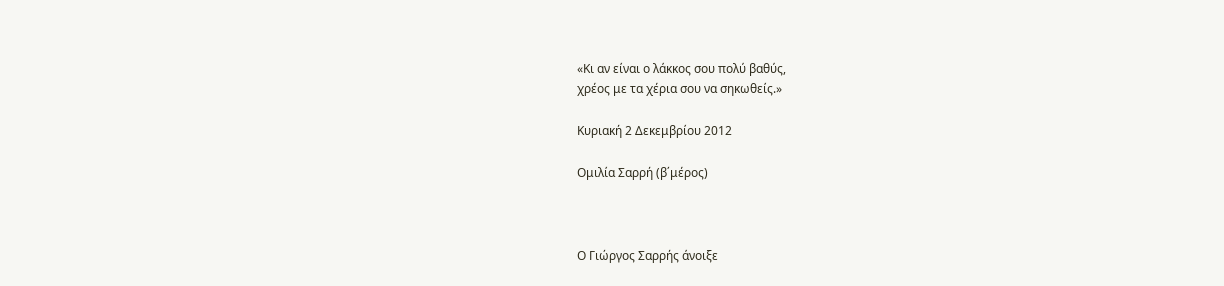«Κι αν είναι ο λάκκος σου πολύ βαθύς,
χρέος με τα χέρια σου να σηκωθείς.»

Κυριακή 2 Δεκεμβρίου 2012

Ομιλία Σαρρή (β΄μέρος)



Ο Γιώργος Σαρρής άνοιξε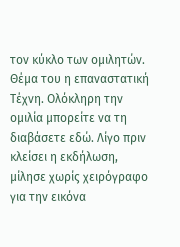τον κύκλο των ομιλητών. Θέμα του η επαναστατική Τέχνη. Ολόκληρη την ομιλία μπορείτε να τη διαβάσετε εδώ. Λίγο πριν κλείσει η εκδήλωση, μίλησε χωρίς χειρόγραφο για την εικόνα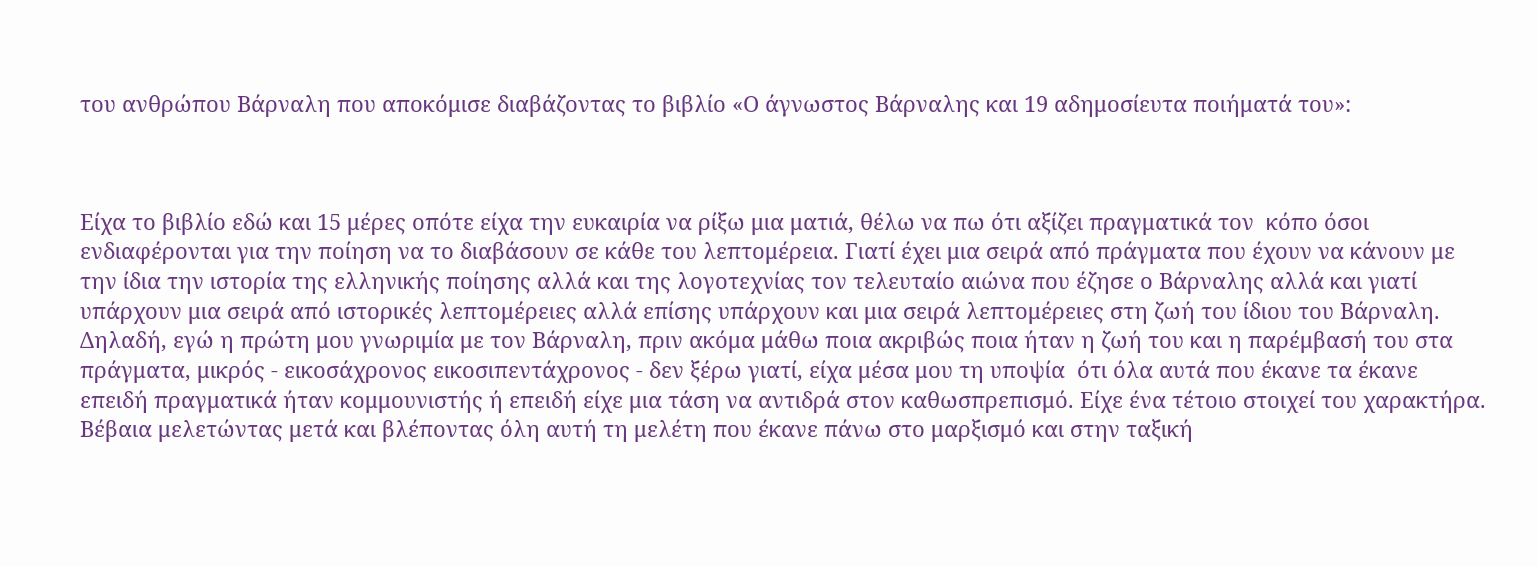του ανθρώπου Βάρναλη που αποκόμισε διαβάζοντας το βιβλίο «Ο άγνωστος Βάρναλης και 19 αδημοσίευτα ποιήματά του»:



Είχα το βιβλίο εδώ και 15 μέρες οπότε είχα την ευκαιρία να ρίξω μια ματιά, θέλω να πω ότι αξίζει πραγματικά τον  κόπο όσοι ενδιαφέρονται για την ποίηση να το διαβάσουν σε κάθε του λεπτομέρεια. Γιατί έχει μια σειρά από πράγματα που έχουν να κάνουν με την ίδια την ιστορία της ελληνικής ποίησης αλλά και της λογοτεχνίας τον τελευταίο αιώνα που έζησε ο Βάρναλης αλλά και γιατί υπάρχουν μια σειρά από ιστορικές λεπτομέρειες αλλά επίσης υπάρχουν και μια σειρά λεπτομέρειες στη ζωή του ίδιου του Βάρναλη. Δηλαδή, εγώ η πρώτη μου γνωριμία με τον Βάρναλη, πριν ακόμα μάθω ποια ακριβώς ποια ήταν η ζωή του και η παρέμβασή του στα πράγματα, μικρός - εικοσάχρονος εικοσιπεντάχρονος - δεν ξέρω γιατί, είχα μέσα μου τη υποψία  ότι όλα αυτά που έκανε τα έκανε επειδή πραγματικά ήταν κομμουνιστής ή επειδή είχε μια τάση να αντιδρά στον καθωσπρεπισμό. Είχε ένα τέτοιο στοιχεί του χαρακτήρα. Βέβαια μελετώντας μετά και βλέποντας όλη αυτή τη μελέτη που έκανε πάνω στο μαρξισμό και στην ταξική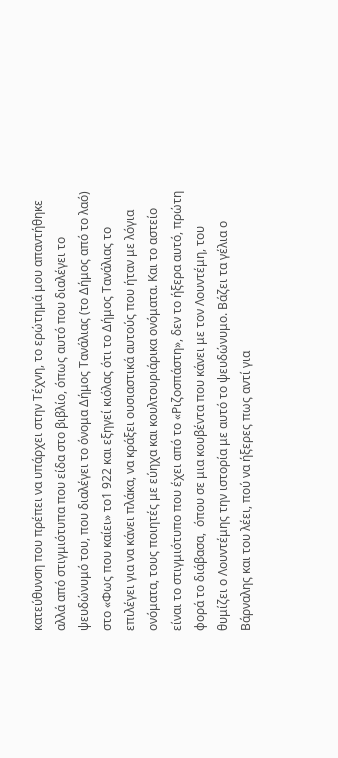κατεύθυνση που πρέπει να υπάρχει στην Τέχνη, το ερώτημά μου απαντήθηκε αλλά από στιγμιότυπα που είδα στο βιβλίο, όπως αυτό που διαλέγει το ψευδώνυμό του, που διαλέγει το όνομα Δήμος Τανάλιας (το Δήμος από το λαό) στο «Φως που καίει» το1 922 και εξηγεί κιόλας ότι το Δήμος Τανάλιας το επιλέγει για να κάνει πλάκα, να κράξει ουσιαστικά αυτούς που ήταν με λόγια ονόματα, τους ποιητές με εύηχα και κουλτουριάρικα ονόματα. Και το αστείο είναι το στιγμιότυπο που έχει από το «Ριζοσπάστη», δεν το ήξερα αυτό, πρώτη φορά το διάβασα,  όπου σε μια κουβέντα που κάνει με τον Λουντέμη, του θυμίζει ο Λουντέμης την ιστορία με αυτό το ψευδώνυμο. Βάζει τα γέλια ο Βάρναλης και του λέει, πού να ήξερες πως αντί για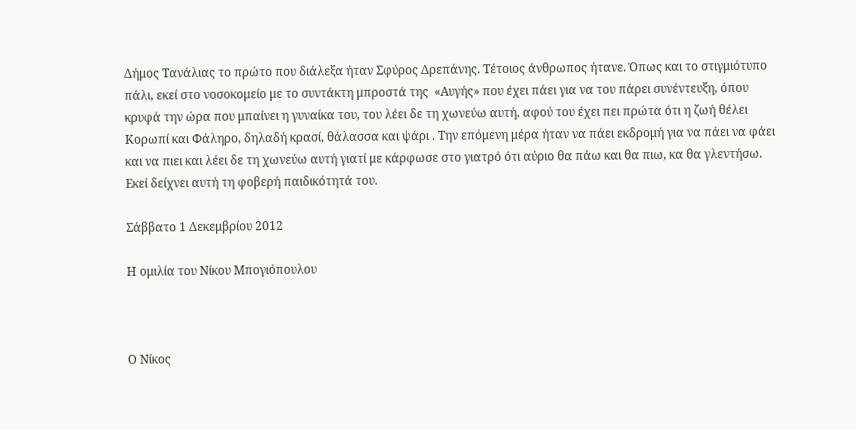Δήμος Τανάλιας το πρώτο που διάλεξα ήταν Σφύρος Δρεπάνης. Τέτοιος άνθρωπος ήτανε. Όπως και το στιγμιότυπο πάλι, εκεί στο νοσοκομείο με το συντάκτη μπροστά της  «Αυγής» που έχει πάει για να του πάρει συνέντευξη, όπου κρυφά την ώρα που μπαίνει η γυναίκα του, του λέει δε τη χωνεύω αυτή, αφού του έχει πει πρώτα ότι η ζωή θέλει Κορωπί και Φάληρο, δηλαδή κρασί, θάλασσα και ψάρι . Την επόμενη μέρα ήταν να πάει εκδρομή για να πάει να φάει και να πιει και λέει δε τη χωνεύω αυτή γιατί με κάρφωσε στο γιατρό ότι αύριο θα πάω και θα πιω, κα θα γλεντήσω. Εκεί δείχνει αυτή τη φοβερή παιδικότητά του.

Σάββατο 1 Δεκεμβρίου 2012

Η ομιλία του Νίκου Μπογιόπουλου



Ο Νίκος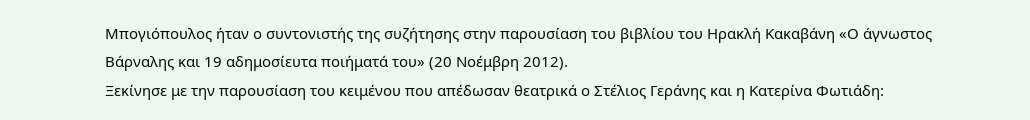Μπογιόπουλος ήταν ο συντονιστής της συζήτησης στην παρουσίαση του βιβλίου του Ηρακλή Κακαβάνη «Ο άγνωστος Βάρναλης και 19 αδημοσίευτα ποιήματά του» (20 Νοέμβρη 2012).
Ξεκίνησε με την παρουσίαση του κειμένου που απέδωσαν θεατρικά ο Στέλιος Γεράνης και η Κατερίνα Φωτιάδη: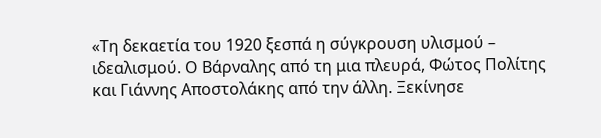«Τη δεκαετία του 1920 ξεσπά η σύγκρουση υλισμού – ιδεαλισμού. Ο Βάρναλης από τη μια πλευρά, Φώτος Πολίτης και Γιάννης Αποστολάκης από την άλλη. Ξεκίνησε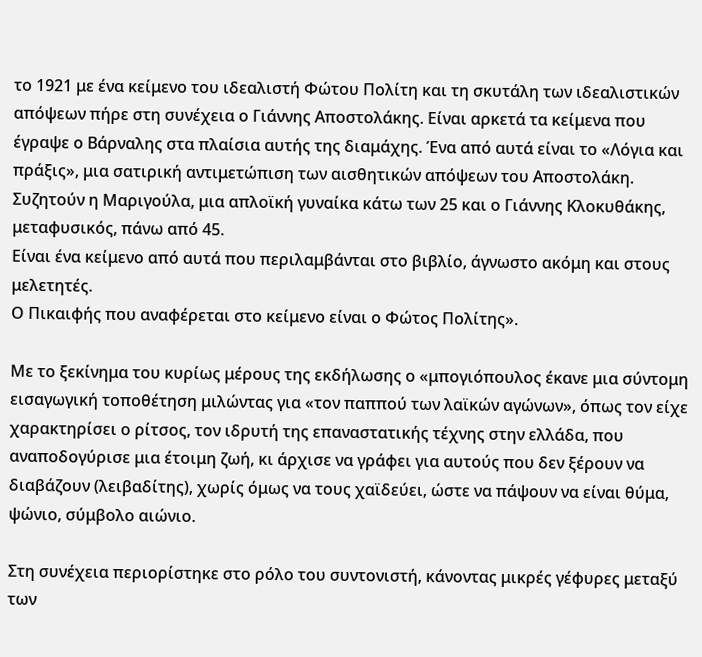το 1921 με ένα κείμενο του ιδεαλιστή Φώτου Πολίτη και τη σκυτάλη των ιδεαλιστικών απόψεων πήρε στη συνέχεια ο Γιάννης Αποστολάκης. Είναι αρκετά τα κείμενα που έγραψε ο Βάρναλης στα πλαίσια αυτής της διαμάχης. Ένα από αυτά είναι το «Λόγια και πράξις», μια σατιρική αντιμετώπιση των αισθητικών απόψεων του Αποστολάκη. Συζητούν η Μαριγούλα, μια απλοϊκή γυναίκα κάτω των 25 και ο Γιάννης Κλοκυθάκης, μεταφυσικός, πάνω από 45.
Είναι ένα κείμενο από αυτά που περιλαμβάνται στο βιβλίο, άγνωστο ακόμη και στους μελετητές.
Ο Πικαιφής που αναφέρεται στο κείμενο είναι ο Φώτος Πολίτης».

Με το ξεκίνημα του κυρίως μέρους της εκδήλωσης ο «μπογιόπουλος έκανε μια σύντομη εισαγωγική τοποθέτηση μιλώντας για «τον παππού των λαϊκών αγώνων», όπως τον είχε χαρακτηρίσει ο ρίτσος, τον ιδρυτή της επαναστατικής τέχνης στην ελλάδα, που αναποδογύρισε μια έτοιμη ζωή, κι άρχισε να γράφει για αυτούς που δεν ξέρουν να διαβάζουν (λειβαδίτης), χωρίς όμως να τους χαϊδεύει, ώστε να πάψουν να είναι θύμα, ψώνιο, σύμβολο αιώνιο.

Στη συνέχεια περιορίστηκε στο ρόλο του συντονιστή, κάνοντας μικρές γέφυρες μεταξύ των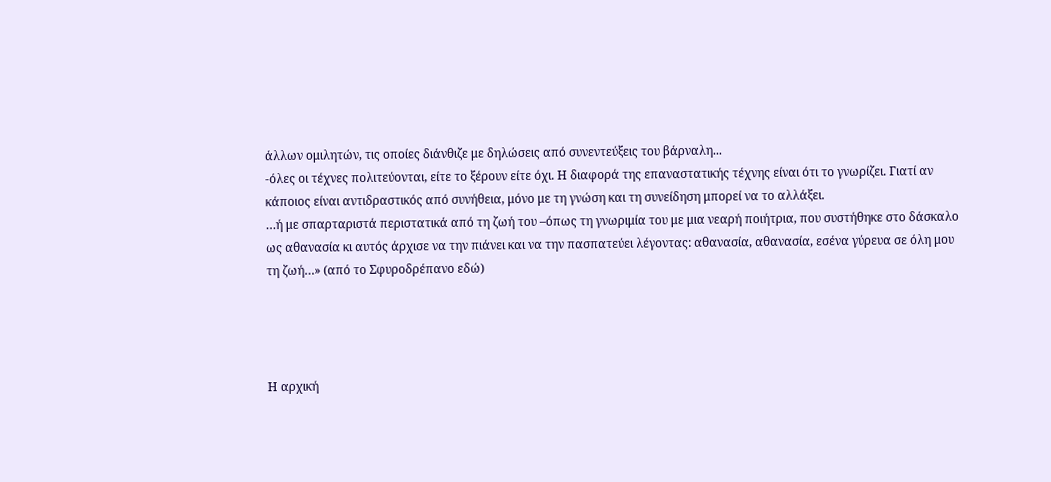άλλων ομιλητών, τις οποίες διάνθιζε με δηλώσεις από συνεντεύξεις του βάρναλη...
-όλες οι τέχνες πολιτεύονται, είτε το ξέρουν είτε όχι. Η διαφορά της επαναστατικής τέχνης είναι ότι το γνωρίζει. Γιατί αν κάποιος είναι αντιδραστικός από συνήθεια, μόνο με τη γνώση και τη συνείδηση μπορεί να το αλλάξει.
…ή με σπαρταριστά περιστατικά από τη ζωή του –όπως τη γνωριμία του με μια νεαρή ποιήτρια, που συστήθηκε στο δάσκαλο ως αθανασία κι αυτός άρχισε να την πιάνει και να την πασπατεύει λέγοντας: αθανασία, αθανασία, εσένα γύρευα σε όλη μου τη ζωή…» (από το Σφυροδρέπανο εδώ)




Η αρχική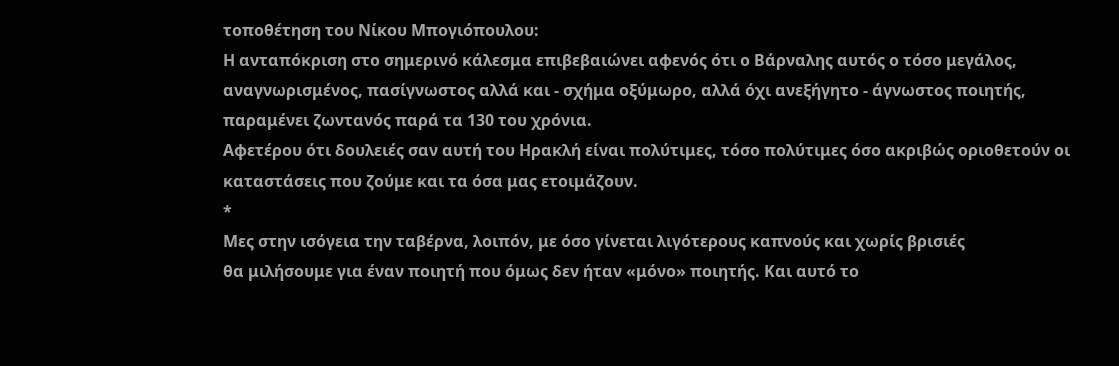τοποθέτηση του Νίκου Μπογιόπουλου:
Η ανταπόκριση στο σημερινό κάλεσμα επιβεβαιώνει αφενός ότι ο Βάρναλης αυτός ο τόσο μεγάλος, αναγνωρισμένος, πασίγνωστος αλλά και - σχήμα οξύμωρο, αλλά όχι ανεξήγητο - άγνωστος ποιητής, παραμένει ζωντανός παρά τα 130 του χρόνια.
Αφετέρου ότι δουλειές σαν αυτή του Ηρακλή είναι πολύτιμες, τόσο πολύτιμες όσο ακριβώς οριοθετούν οι καταστάσεις που ζούμε και τα όσα μας ετοιμάζουν.
*
Μες στην ισόγεια την ταβέρνα, λοιπόν, με όσο γίνεται λιγότερους καπνούς και χωρίς βρισιές
θα μιλήσουμε για έναν ποιητή που όμως δεν ήταν «μόνο» ποιητής. Και αυτό το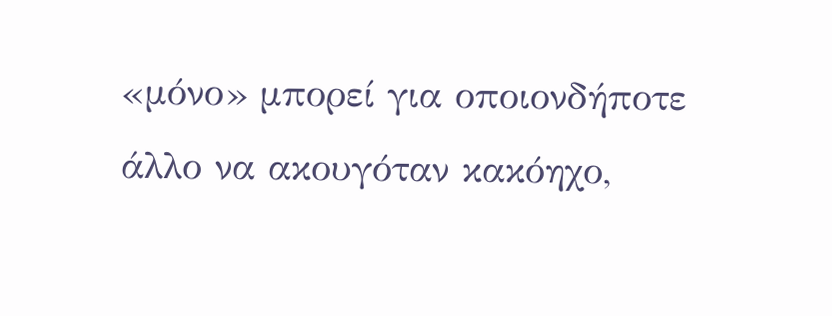«μόνο» μπορεί για οποιονδήποτε άλλο να ακουγόταν κακόηχο,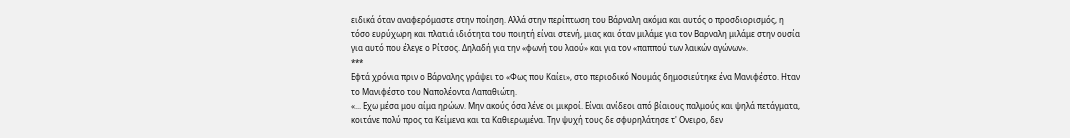ειδικά όταν αναφερόμαστε στην ποίηση. Αλλά στην περίπτωση του Βάρναλη ακόμα και αυτός ο προσδιορισμός, η τόσο ευρύχωρη και πλατιά ιδιότητα του ποιητή είναι στενή, μιας και όταν μιλάμε για τον Βαρναλη μιλάμε στην ουσία για αυτό που έλεγε ο Ρίτσος. Δηλαδή για την «φωνή του λαού» και για τον «παππού των λαικών αγώνων».
***
Εφτά χρόνια πριν ο Βάρναλης γράψει το «Φως που Καίει», στο περιοδικό Νουμάς δημοσιεύτηκε ένα Μανιφέστο. Ηταν το Μανιφέστο του Ναπολέοντα Λαπαθιώτη.
«... Εχω μέσα μου αίμα ηρώων. Μην ακούς όσα λένε οι μικροί. Είναι ανίδεοι από βίαιους παλμούς και ψηλά πετάγματα, κοιτάνε πολύ προς τα Κείμενα και τα Καθιερωμένα. Την ψυχή τους δε σφυρηλάτησε τ' Ονειρο, δεν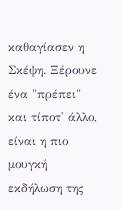καθαγίασεν η Σκέψη. Ξέρουνε ένα "πρέπει" και τίποτ' άλλο, είναι η πιο μουγκή εκδήλωση της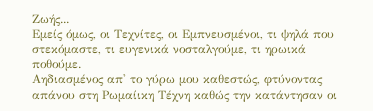Ζωής...
Εμείς όμως, οι Τεχνίτες, οι Εμπνευσμένοι, τι ψηλά που στεκόμαστε, τι ευγενικά νοσταλγούμε, τι ηρωικά ποθούμε.
Αηδιασμένος απ' το γύρω μου καθεστώς, φτύνοντας απάνου στη Ρωμαίικη Τέχνη καθώς την κατάντησαν οι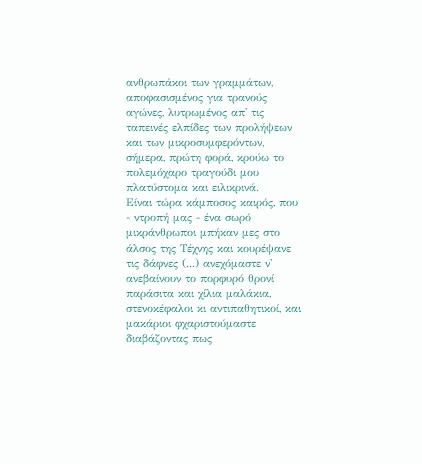ανθρωπάκοι των γραμμάτων, αποφασισμένος για τρανούς αγώνες, λυτρωμένος απ' τις ταπεινές ελπίδες των προλήψεων και των μικροσυμφερόντων, σήμερα, πρώτη φορά, κρούω το πολεμόχαρο τραγούδι μου πλατύστομα και ειλικρινά.
Είναι τώρα κάμποσος καιρός, που - ντροπή μας - ένα σωρό μικράνθρωποι μπήκαν μες στο άλσος της Τέχνης και κουρέψανε τις δάφνες (...) ανεχόμαστε ν' ανεβαίνουν το πορφυρό θρονί παράσιτα και χίλια μαλάκια, στενοκέφαλοι κι αντιπαθητικοί, και μακάριοι φχαριστούμαστε διαβάζοντας πως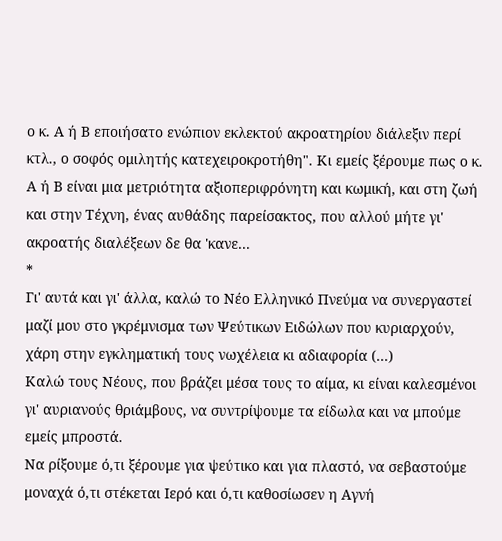ο κ. Α ή Β εποιήσατο ενώπιον εκλεκτού ακροατηρίου διάλεξιν περί κτλ., ο σοφός ομιλητής κατεχειροκροτήθη". Κι εμείς ξέρουμε πως ο κ. Α ή Β είναι μια μετριότητα αξιοπεριφρόνητη και κωμική, και στη ζωή και στην Τέχνη, ένας αυθάδης παρείσακτος, που αλλού μήτε γι' ακροατής διαλέξεων δε θα 'κανε...
*
Γι' αυτά και γι' άλλα, καλώ το Νέο Ελληνικό Πνεύμα να συνεργαστεί μαζί μου στο γκρέμνισμα των Ψεύτικων Ειδώλων που κυριαρχούν, χάρη στην εγκληματική τους νωχέλεια κι αδιαφορία (...)
Καλώ τους Νέους, που βράζει μέσα τους το αίμα, κι είναι καλεσμένοι γι' αυριανούς θριάμβους, να συντρίψουμε τα είδωλα και να μπούμε εμείς μπροστά.
Να ρίξουμε ό,τι ξέρουμε για ψεύτικο και για πλαστό, να σεβαστούμε μοναχά ό,τι στέκεται Ιερό και ό,τι καθοσίωσεν η Αγνή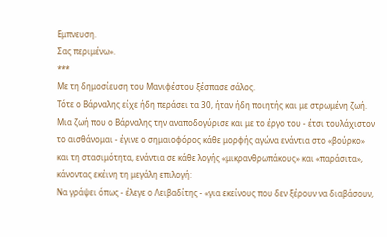Εμπνευση.
Σας περιμένω».
***
Με τη δημοσίευση του Μανιφέστου ξέσπασε σάλος.
Τότε ο Βάρναλης είχε ήδη περάσει τα 30, ήταν ήδη ποιητής και με στρωμένη ζωή. Μια ζωή που ο Βάρναλης την αναποδογύρισε και με το έργο του - έτσι τουλάχιστον το αισθάνομαι - έγινε ο σημαιοφόρος κάθε μορφής αγώνα ενάντια στο «βούρκο» και τη στασιμότητα, ενάντια σε κάθε λογής «μικρανθρωπάκους» και «παράσιτα», κάνοντας εκέινη τη μεγάλη επιλογή:
Να γράψει όπως - έλεγε ο Λειβαδίτης - «για εκείνους που δεν ξέρουν να διαβάσουν,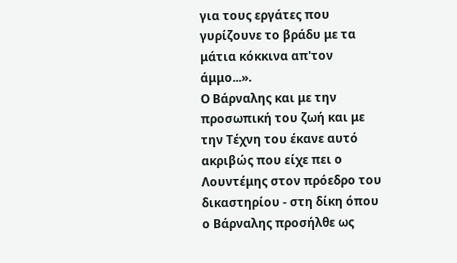για τους εργάτες που γυρίζουνε το βράδυ με τα μάτια κόκκινα απ'τον άμμο...».
Ο Βάρναλης και με την προσωπική του ζωή και με την Τέχνη του έκανε αυτό ακριβώς που είχε πει ο Λουντέμης στον πρόεδρο του δικαστηρίου - στη δίκη όπου ο Βάρναλης προσήλθε ως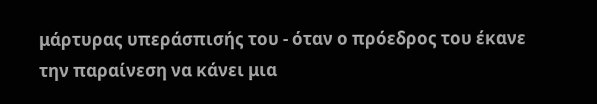μάρτυρας υπεράσπισής του - όταν ο πρόεδρος του έκανε την παραίνεση να κάνει μια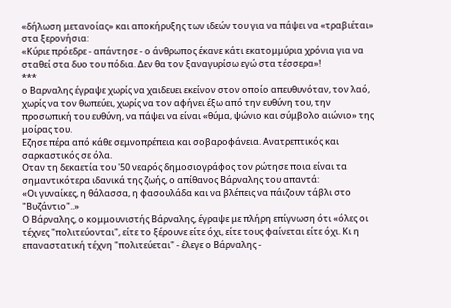«δήλωση μετανοίας» και αποκήρυξης των ιδεών του για να πάψει να «τραβιέται» στα ξερονήσια:
«Κύριε πρόεδρε - απάντησε - ο άνθρωπος έκανε κάτι εκατομμύρια χρόνια για να σταθεί στα δυο του πόδια. Δεν θα τον ξαναγυρίσω εγώ στα τέσσερα»!
***
ο Βαρναλης έγραψε χωρίς να χαιδευει εκείνον στον οποίο απευθυνόταν, τον λαό, χωρίς να τον θωπεύει, χωρίς να τον αφήνει έξω από την ευθύνη του, την προσωπική του ευθύνη, να πάψει να είναι «θύμα, ψώνιο και σύμβολο αιώνιο» της μοίρας του.
Εζησε πέρα από κάθε σεμνοπρέπεια και σοβαροφάνεια. Ανατρεπτικός και σαρκαστικός σε όλα.
Οταν τη δεκαετία του '50 νεαρός δημοσιογράφος τον ρώτησε ποια είναι τα σημαντικότερα ιδανικά της ζωής, ο απίθανος Βάρναλης του απαντά:
«Οι γυναίκες, η θάλασσα, η φασουλάδα και να βλέπεις να πάιζουν τάβλι στο "Βυζάντιο"..»
Ο Βάρναλης, ο κομμουνιστής Βάρναλης, έγραψε με πλήρη επίγνωση ότι «όλες οι τέχνες "πολιτεύονται", είτε το ξέρουνε είτε όχι, είτε τους φαίνεται είτε όχι. Κι η επαναστατική τέχνη "πολιτεύεται" - έλεγε ο Βάρναλης -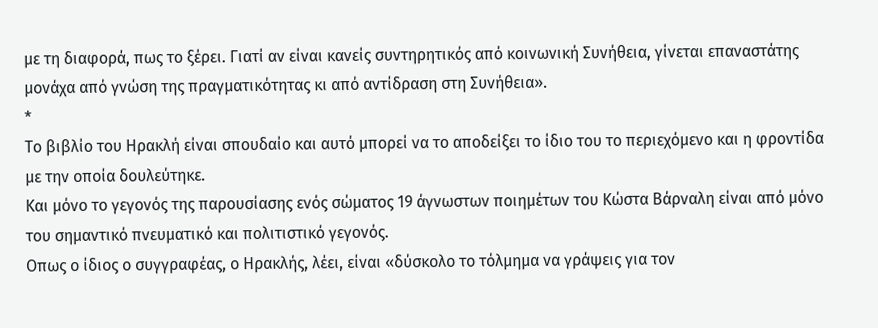με τη διαφορά, πως το ξέρει. Γιατί αν είναι κανείς συντηρητικός από κοινωνική Συνήθεια, γίνεται επαναστάτης μονάχα από γνώση της πραγματικότητας κι από αντίδραση στη Συνήθεια».
*
Το βιβλίο του Ηρακλή είναι σπουδαίο και αυτό μπορεί να το αποδείξει το ίδιο του το περιεχόμενο και η φροντίδα με την οποία δουλεύτηκε.
Και μόνο το γεγονός της παρουσίασης ενός σώματος 19 άγνωστων ποιημέτων του Κώστα Βάρναλη είναι από μόνο του σημαντικό πνευματικό και πολιτιστικό γεγονός.
Οπως ο ίδιος ο συγγραφέας, ο Ηρακλής, λέει, είναι «δύσκολο το τόλμημα να γράψεις για τον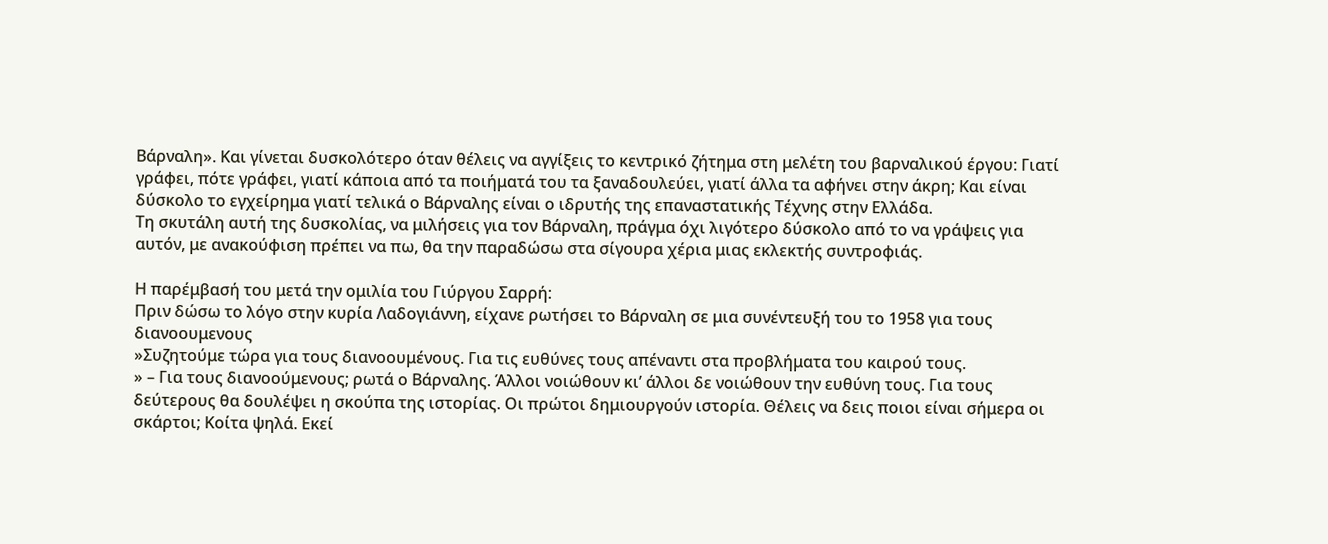Βάρναλη». Και γίνεται δυσκολότερο όταν θέλεις να αγγίξεις το κεντρικό ζήτημα στη μελέτη του βαρναλικού έργου: Γιατί γράφει, πότε γράφει, γιατί κάποια από τα ποιήματά του τα ξαναδουλεύει, γιατί άλλα τα αφήνει στην άκρη; Και είναι δύσκολο το εγχείρημα γιατί τελικά ο Βάρναλης είναι ο ιδρυτής της επαναστατικής Τέχνης στην Ελλάδα.
Τη σκυτάλη αυτή της δυσκολίας, να μιλήσεις για τον Βάρναλη, πράγμα όχι λιγότερο δύσκολο από το να γράψεις για αυτόν, με ανακούφιση πρέπει να πω, θα την παραδώσω στα σίγουρα χέρια μιας εκλεκτής συντροφιάς.

Η παρέμβασή του μετά την ομιλία του Γιύργου Σαρρή:
Πριν δώσω το λόγο στην κυρία Λαδογιάννη, είχανε ρωτήσει το Βάρναλη σε μια συνέντευξή του το 1958 για τους διανοουμενους
»Συζητούμε τώρα για τους διανοουμένους. Για τις ευθύνες τους απέναντι στα προβλήματα του καιρού τους.
» – Για τους διανοούμενους; ρωτά ο Βάρναλης. Άλλοι νοιώθουν κι’ άλλοι δε νοιώθουν την ευθύνη τους. Για τους δεύτερους θα δουλέψει η σκούπα της ιστορίας. Οι πρώτοι δημιουργούν ιστορία. Θέλεις να δεις ποιοι είναι σήμερα οι σκάρτοι; Κοίτα ψηλά. Εκεί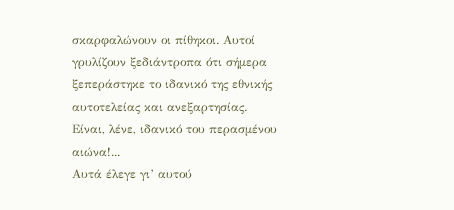σκαρφαλώνουν οι πίθηκοι. Αυτοί γρυλίζουν ξεδιάντροπα ότι σήμερα ξεπεράστηκε το ιδανικό της εθνικής αυτοτελείας και ανεξαρτησίας. Είναι, λένε, ιδανικό του περασμένου αιώνα!...
Αυτά έλεγε γι’ αυτού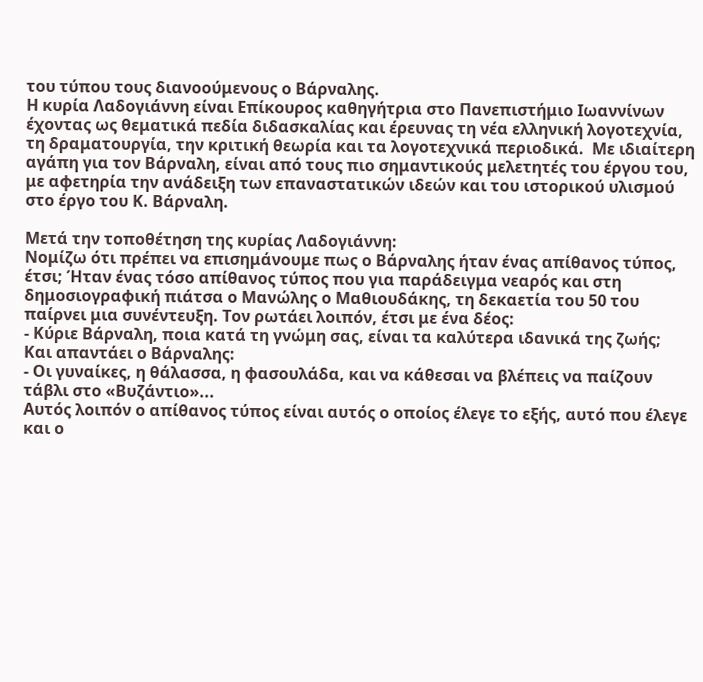του τύπου τους διανοούμενους ο Βάρναλης.
Η κυρία Λαδογιάννη είναι Επίκουρος καθηγήτρια στο Πανεπιστήμιο Ιωαννίνων έχοντας ως θεματικά πεδία διδασκαλίας και έρευνας τη νέα ελληνική λογοτεχνία, τη δραματουργία, την κριτική θεωρία και τα λογοτεχνικά περιοδικά.  Με ιδιαίτερη αγάπη για τον Βάρναλη, είναι από τους πιο σημαντικούς μελετητές του έργου του, με αφετηρία την ανάδειξη των επαναστατικών ιδεών και του ιστορικού υλισμού στο έργο του Κ. Βάρναλη.

Μετά την τοποθέτηση της κυρίας Λαδογιάννη:
Νομίζω ότι πρέπει να επισημάνουμε πως ο Βάρναλης ήταν ένας απίθανος τύπος, έτσι; Ήταν ένας τόσο απίθανος τύπος που για παράδειγμα νεαρός και στη δημοσιογραφική πιάτσα ο Μανώλης ο Μαθιουδάκης, τη δεκαετία του 50 του παίρνει μια συνέντευξη. Τον ρωτάει λοιπόν, έτσι με ένα δέος:
- Κύριε Βάρναλη, ποια κατά τη γνώμη σας, είναι τα καλύτερα ιδανικά της ζωής;
Και απαντάει ο Βάρναλης:
- Οι γυναίκες, η θάλασσα, η φασουλάδα, και να κάθεσαι να βλέπεις να παίζουν τάβλι στο «Βυζάντιο»...
Αυτός λοιπόν ο απίθανος τύπος είναι αυτός ο οποίος έλεγε το εξής, αυτό που έλεγε και ο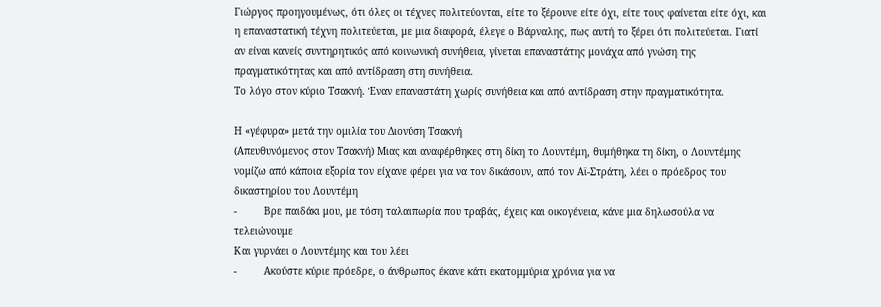Γιώργος προηγουμένως, ότι όλες οι τέχνες πολιτεύονται, είτε το ξέρουνε είτε όχι, είτε τους φαίνεται είτε όχι, και η επαναστατική τέχνη πολιτεύεται, με μια διαφορά, έλεγε ο Βάρναλης, πως αυτή το ξέρει ότι πολιτεύεται. Γιατί αν είναι κανείς συντηρητικός από κοινωνική συνήθεια, γίνεται επαναστάτης μονάχα από γνώση της πραγματικότητας και από αντίδραση στη συνήθεια.
Το λόγο στον κύριο Τσακνή. Έναν επαναστάτη χωρίς συνήθεια και από αντίδραση στην πραγματικότητα.

Η «γέφυρα» μετά την ομιλία του Διονύση Τσακνή
(Απευθυνόμενος στον Τσακνή) Μιας και αναφέρθηκες στη δίκη το Λουντέμη, θυμήθηκα τη δίκη, ο Λουντέμης νομίζω από κάποια εξορία τον είχανε φέρει για να τον δικάσουν, από τον Αϊ-Στράτη, λέει ο πρόεδρος του δικαστηρίου του Λουντέμη
-         Βρε παιδάκι μου, με τόση ταλαιπωρία που τραβάς, έχεις και οικογένεια, κάνε μια δηλωσούλα να τελειώνουμε
Και γυρνάει ο Λουντέμης και του λέει
-         Ακούστε κύριε πρόεδρε, ο άνθρωπος έκανε κάτι εκατομμύρια χρόνια για να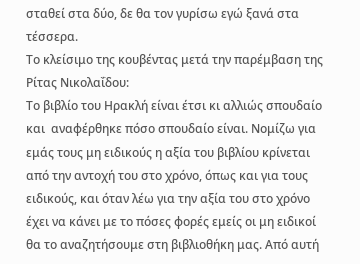σταθεί στα δύο, δε θα τον γυρίσω εγώ ξανά στα τέσσερα.
Το κλείσιμο της κουβέντας μετά την παρέμβαση της Ρίτας Νικολαΐδου:
Το βιβλίο του Ηρακλή είναι έτσι κι αλλιώς σπουδαίο και  αναφέρθηκε πόσο σπουδαίο είναι. Νομίζω για εμάς τους μη ειδικούς η αξία του βιβλίου κρίνεται από την αντοχή του στο χρόνο, όπως και για τους ειδικούς, και όταν λέω για την αξία του στο χρόνο έχει να κάνει με το πόσες φορές εμείς οι μη ειδικοί θα το αναζητήσουμε στη βιβλιοθήκη μας. Από αυτή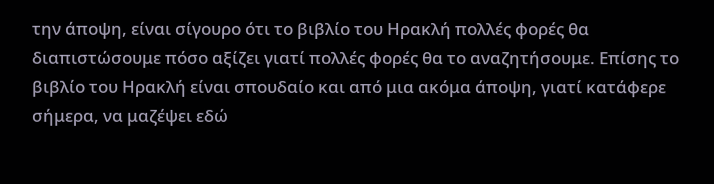την άποψη, είναι σίγουρο ότι το βιβλίο του Ηρακλή πολλές φορές θα διαπιστώσουμε πόσο αξίζει γιατί πολλές φορές θα το αναζητήσουμε. Επίσης το βιβλίο του Ηρακλή είναι σπουδαίο και από μια ακόμα άποψη, γιατί κατάφερε σήμερα, να μαζέψει εδώ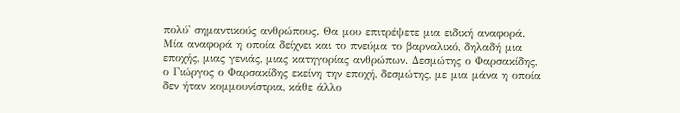πολύ' σημαντικούς ανθρώπους. Θα μου επιτρέψετε μια ειδική αναφορά. Μία αναφορά η οποία δείχνει και το πνεύμα το βαρναλικό, δηλαδή μια  εποχής, μιας γενιάς, μιας κατηγορίας ανθρώπων. Δεσμώτης ο Φαρσακίδης, ο Γιώργος ο Φαρσακίδης εκείνη την εποχή, δεσμώτης, με μια μάνα η οποία δεν ήταν κομμουνίστρια, κάθε άλλο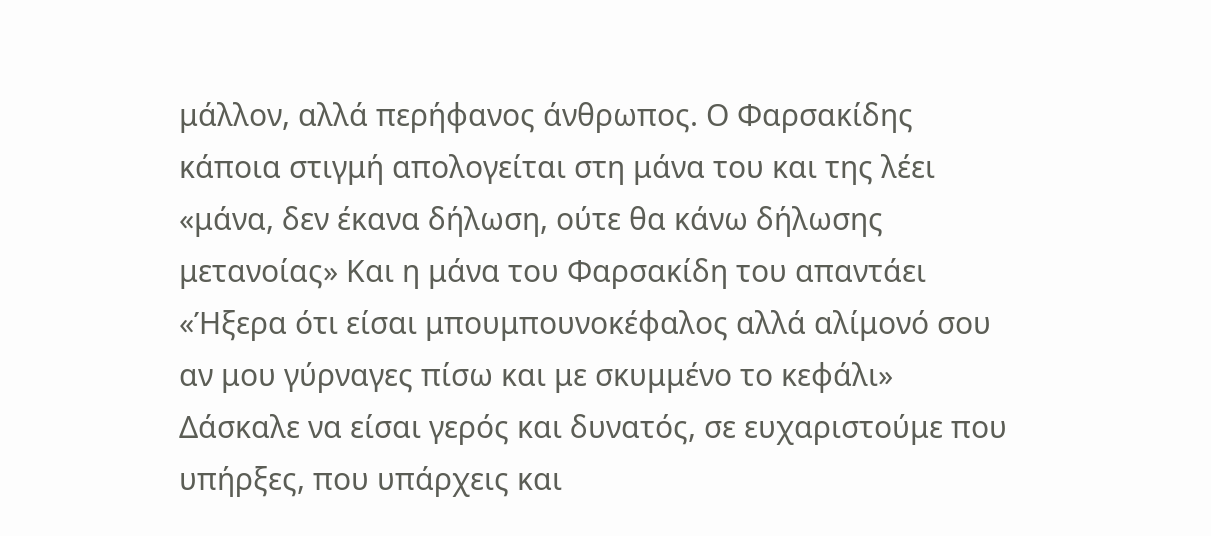μάλλον, αλλά περήφανος άνθρωπος. Ο Φαρσακίδης κάποια στιγμή απολογείται στη μάνα του και της λέει «μάνα, δεν έκανα δήλωση, ούτε θα κάνω δήλωσης μετανοίας» Και η μάνα του Φαρσακίδη του απαντάει «Ήξερα ότι είσαι μπουμπουνοκέφαλος αλλά αλίμονό σου αν μου γύρναγες πίσω και με σκυμμένο το κεφάλι» Δάσκαλε να είσαι γερός και δυνατός, σε ευχαριστούμε που υπήρξες, που υπάρχεις και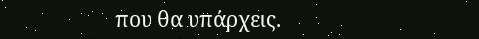που θα υπάρχεις.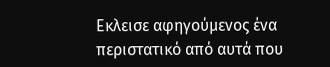Εκλεισε αφηγούμενος ένα περιστατικό από αυτά που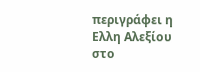περιγράφει η Ελλη Αλεξίου στο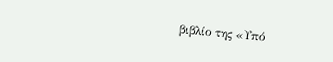βιβλίο της «Υπό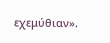εχεμύθιαν».